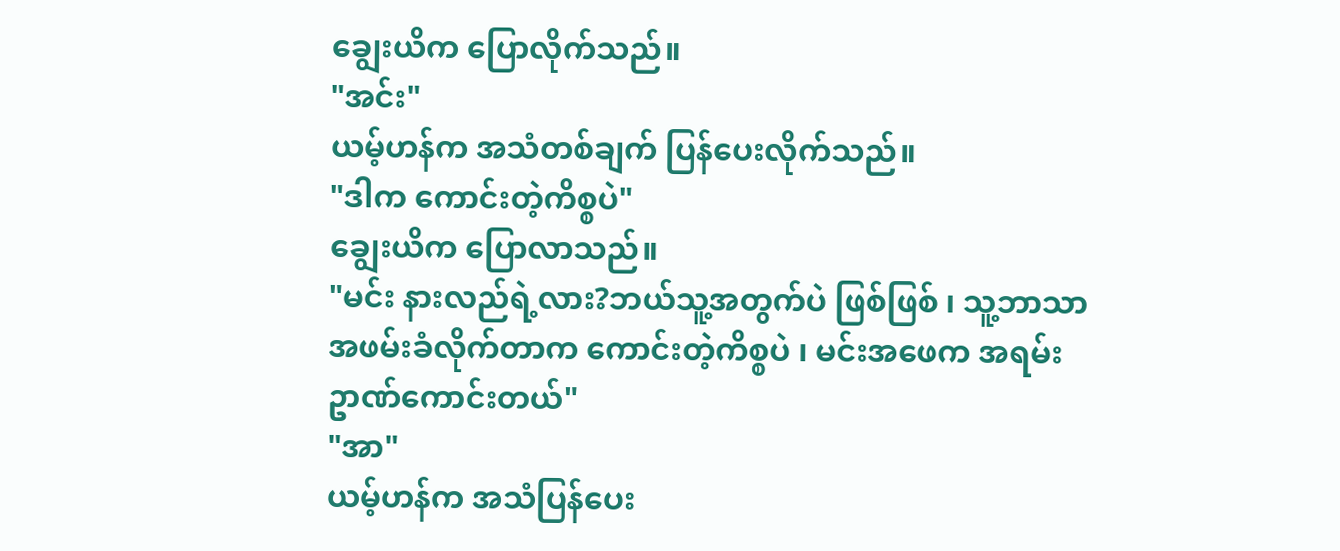ချွေးယိက ပြောလိုက်သည်။
"အင်း"
ယမ့်ဟန်က အသံတစ်ချက် ပြန်ပေးလိုက်သည်။
"ဒါက ကောင်းတဲ့ကိစ္စပဲ"
ချွေးယိက ပြောလာသည်။
"မင်း နားလည်ရဲ့လား?ဘယ်သူ့အတွက်ပဲ ဖြစ်ဖြစ် ၊ သူ့ဘာသာ အဖမ်းခံလိုက်တာက ကောင်းတဲ့ကိစ္စပဲ ၊ မင်းအဖေက အရမ်းဥာဏ်ကောင်းတယ်"
"အာ"
ယမ့်ဟန်က အသံပြန်ပေး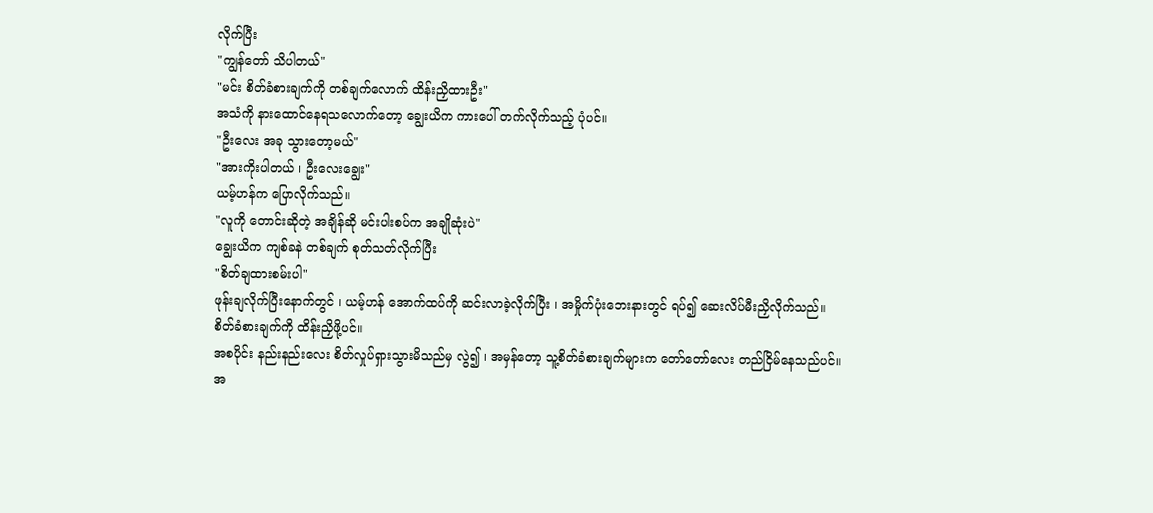လိုက်ပြီး
"ကျွန်တော် သိပါတယ်"
"မင်း စိတ်ခံစားချက်ကို တစ်ချက်လောက် ထိန်းညှိထားဦး"
အသံကို နားထောင်နေရသလောက်တော့ ချွေးယိက ကားပေါ် တက်လိုက်သည့် ပုံပင်။
"ဦးလေး အခု သွားတော့မယ်"
"အားကိုးပါတယ် ၊ ဦးလေးချွေး"
ယမ့်ဟန်က ပြောလိုက်သည်။
"လူကို တောင်းဆိုတဲ့ အချိန်ဆို မင်းပါးစပ်က အချိုဆုံးပဲ"
ချွေးယိက ကျစ်ခနဲ တစ်ချက် စုတ်သတ်လိုက်ပြီး
"စိတ်ချထားစမ်းပါ"
ဖုန်းချလိုက်ပြီးနောက်တွင် ၊ ယမ့်ဟန် အောက်ထပ်ကို ဆင်းလာခဲ့လိုက်ပြီး ၊ အမှိုက်ပုံးဘေးနားတွင် ရပ်၍ ဆေးလိပ်မီးညှိလိုက်သည်။
စိတ်ခံစားချက်ကို ထိန်းညှိဖို့ပင်။
အစပိုင်း နည်းနည်းလေး စိတ်လှုပ်ရှားသွားမိသည်မှ လွဲ၍ ၊ အမှန်တော့ သူ့စိတ်ခံစားချက်များက တော်တော်လေး တည်ငြိမ်နေသည်ပင်။
အ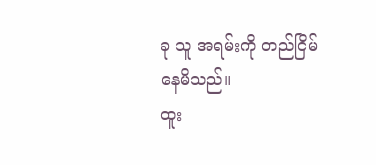ခု သူ အရမ်းကို တည်ငြိမ်နေမိသည်။
ထူး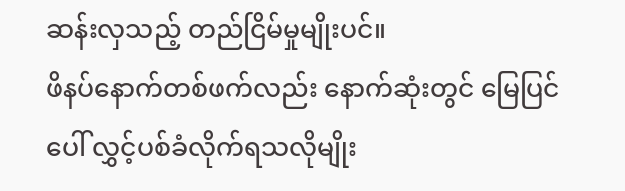ဆန်းလှသည့် တည်ငြိမ်မှုမျိုးပင်။
ဖိနပ်နောက်တစ်ဖက်လည်း နောက်ဆုံးတွင် မြေပြင်ပေါ် လွှင့်ပစ်ခံလိုက်ရသလိုမျိုး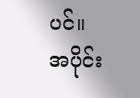ပင်။
အပိုင်း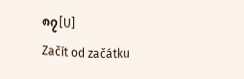၈၇[U]
Začít od začátku